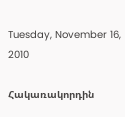Tuesday, November 16, 2010

Հակառակորդին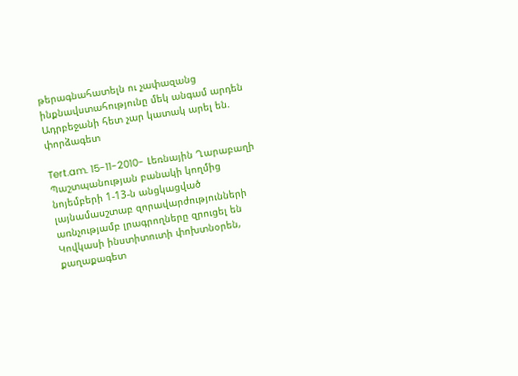թերագնահատելն ու չափազանց ինքնավստահությունը մեկ անգամ արդեն Ադրբեջանի հետ չար կատակ արել են. փորձագետ

Tert.am. 15-11-2010- Լեռնային Ղարաբաղի Պաշտպանության բանակի կողմից նոյեմբերի 1-13-ն անցկացված լայնամասշտաբ զորավարժությունների առնչությամբ լրագրողները զրուցել են Կովկասի ինստիտուտի փոխտնօրեն, քաղաքագետ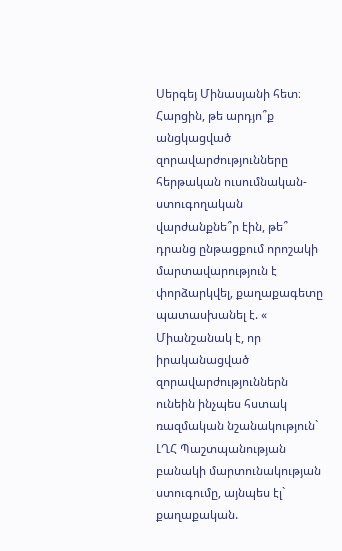Սերգեյ Մինասյանի հետ։
Հարցին, թե արդյո՞ք անցկացված զորավարժությունները հերթական ուսումնական-ստուգողական վարժանքնե՞ր էին, թե՞ դրանց ընթացքում որոշակի մարտավարություն է փորձարկվել, քաղաքագետը պատասխանել է. « Միանշանակ է, որ իրականացված զորավարժություններն ունեին ինչպես հստակ ռազմական նշանակություն` ԼՂՀ Պաշտպանության բանակի մարտունակության ստուգումը, այնպես էլ` քաղաքական.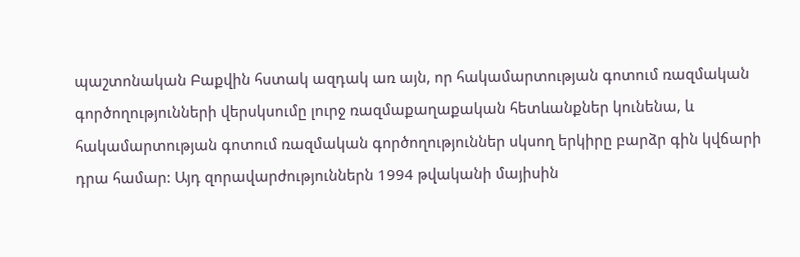պաշտոնական Բաքվին հստակ ազդակ առ այն, որ հակամարտության գոտում ռազմական գործողությունների վերսկսումը լուրջ ռազմաքաղաքական հետևանքներ կունենա, և հակամարտության գոտում ռազմական գործողություններ սկսող երկիրը բարձր գին կվճարի դրա համար: Այդ զորավարժություններն 1994 թվականի մայիսին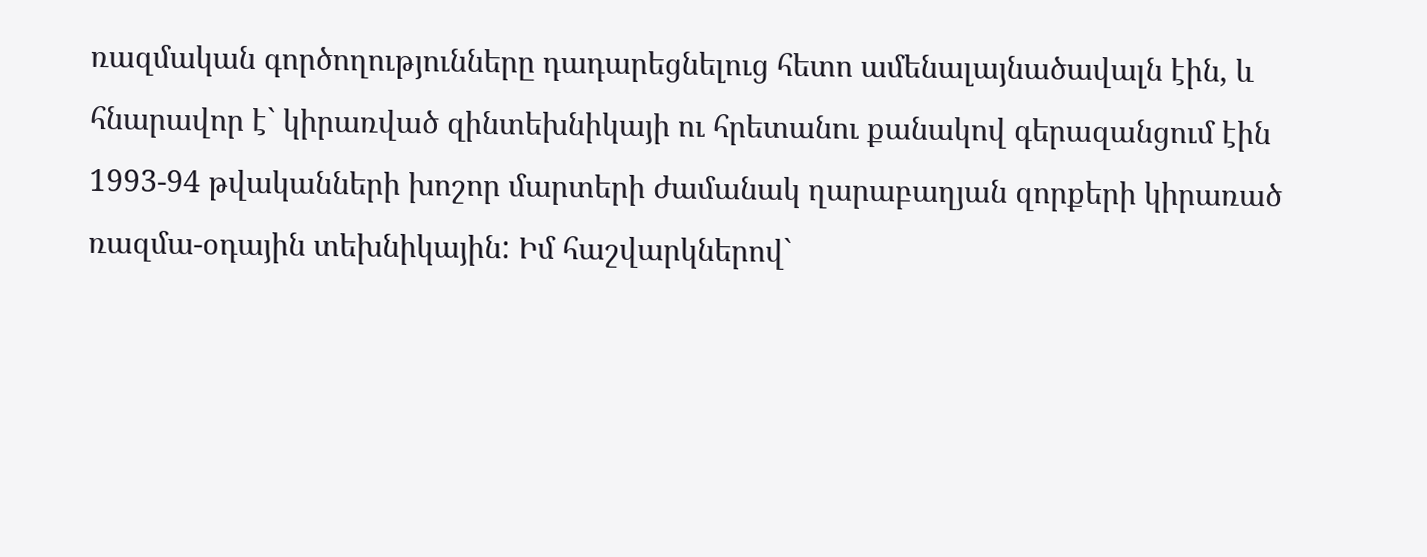ռազմական գործողությունները դադարեցնելուց հետո ամենալայնածավալն էին, և հնարավոր է` կիրառված զինտեխնիկայի ու հրետանու քանակով գերազանցում էին 1993-94 թվականների խոշոր մարտերի ժամանակ ղարաբաղյան զորքերի կիրառած ռազմա-օդային տեխնիկային: Իմ հաշվարկներով`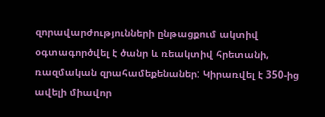զորավարժությունների ընթացքում ակտիվ օգտագործվել է ծանր և ռեակտիվ հրետանի, ռազմական զրահամեքենաներ: Կիրառվել է 350-ից ավելի միավոր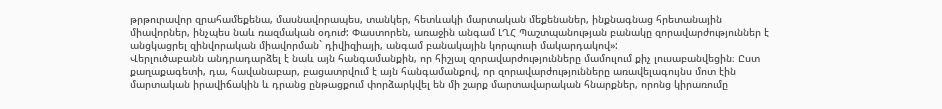թրթուրավոր զրահամեքենա, մասնավորապես, տանկեր, հետևակի մարտական մեքենաներ, ինքնագնաց հրետանային միավորներ, ինչպես նաև ռազմական օդուժ: Փաստորեն, առաջին անգամ ԼՂՀ Պաշտպանության բանակը զորավարժություններ է անցկացրել զինվորական միավորման` դիվիզիայի, անգամ բանակային կորպուսի մակարդակով»:
Վերլուծաբանն անդրադարձել է նաև այն հանգամանքին, որ հիշյալ զորավարժությունները մամուլում քիչ լուսաբանվեցին։ Ըստ քաղաքագետի, դա, հավանաբար, բացատրվում է այն հանգամանքով, որ զորավարժությունները առավելագույնս մոտ էին մարտական իրավիճակին և դրանց ընթացքում փորձարկվել են մի շարք մարտավարական հնարքներ, որոնց կիրառումը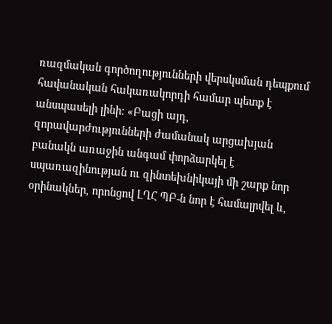ռազմական գործողությունների վերսկսման դեպքում հավանական հակառակորդի համար պետք է անսպասելի լինի: «Բացի այդ, զորավարժությունների ժամանակ արցախյան բանակն առաջին անգամ փորձարկել է սպառազինության ու զինտեխնիկայի մի շարք նոր օրինակներ, որոնցով ԼՂՀ ՊԲ-ն նոր է համալրվել և,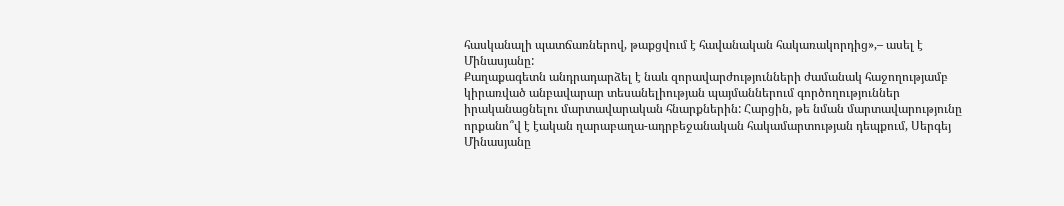հասկանալի պատճառներով, թաքցվում է հավանական հակառակորդից»,– ասել է Մինասյանը:
Քաղաքագետն անդրադարձել է նաև զորավարժությունների ժամանակ հաջողությամբ կիրառված անբավարար տեսանելիության պայմաններում գործողություններ իրականացնելու մարտավարական հնարքներին: Հարցին, թե նման մարտավարությունը որքանո՞վ է էական ղարաբաղա-ադրբեջանական հակամարտության դեպքում, Սերգեյ Մինասյանը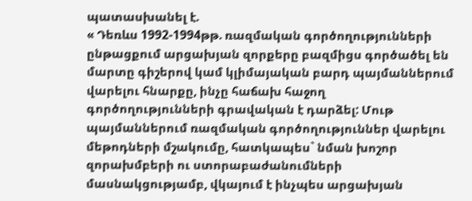պատասխանել է.
« Դեռևս 1992-1994թթ. ռազմական գործողությունների ընթացքում արցախյան զորքերը բազմիցս գործածել են մարտը գիշերով կամ կլիմայական բարդ պայմաններում վարելու հնարքը, ինչը հաճախ հաջող գործողությունների գրավական է դարձել: Մութ պայմաններում ռազմական գործողություններ վարելու մեթոդների մշակումը, հատկապես` նման խոշոր զորախմբերի ու ստորաբաժանումների մասնակցությամբ, վկայում է ինչպես արցախյան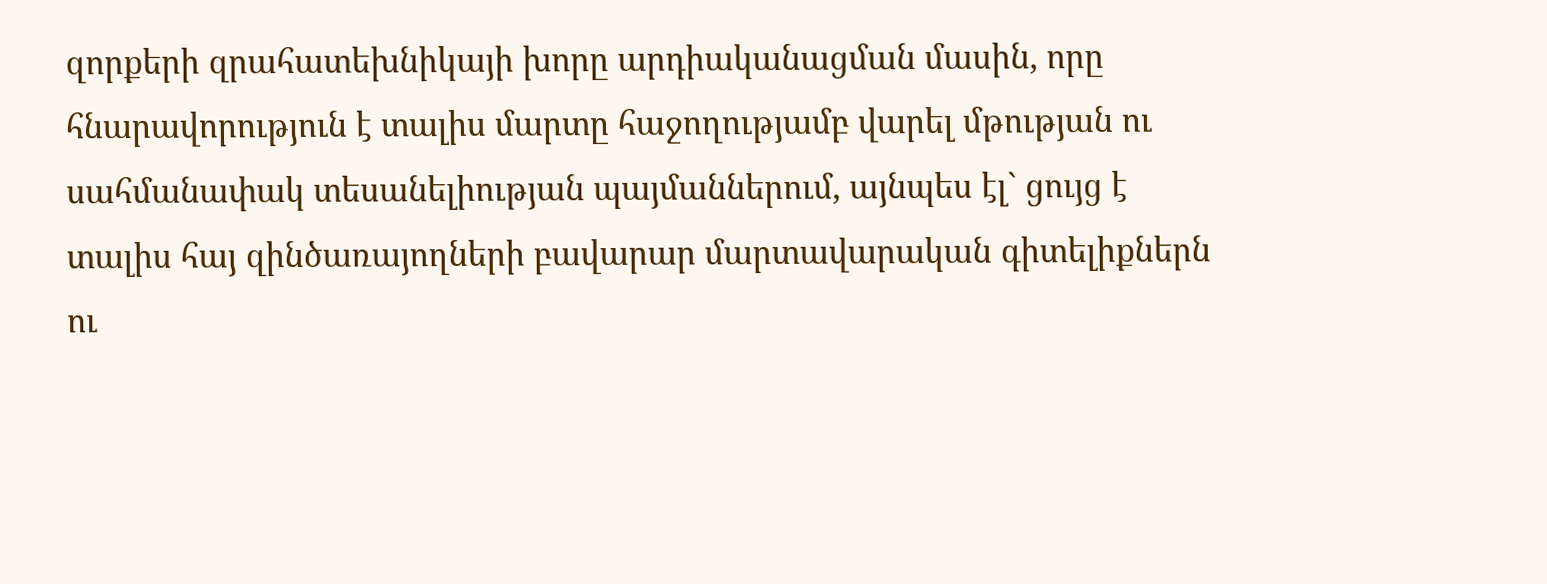զորքերի զրահատեխնիկայի խորը արդիականացման մասին, որը հնարավորություն է տալիս մարտը հաջողությամբ վարել մթության ու սահմանափակ տեսանելիության պայմաններում, այնպես էլ` ցույց է տալիս հայ զինծառայողների բավարար մարտավարական գիտելիքներն ու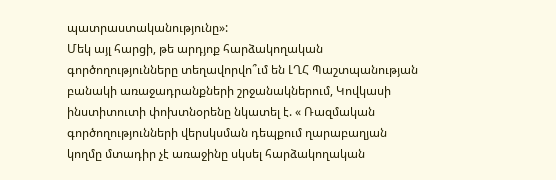պատրաստականությունը»:
Մեկ այլ հարցի, թե արդյոք հարձակողական գործողությունները տեղավորվո՞ւմ են ԼՂՀ Պաշտպանության բանակի առաջադրանքների շրջանակներում, Կովկասի ինստիտուտի փոխտնօրենը նկատել է. « Ռազմական գործողությունների վերսկսման դեպքում ղարաբաղյան կողմը մտադիր չէ առաջինը սկսել հարձակողական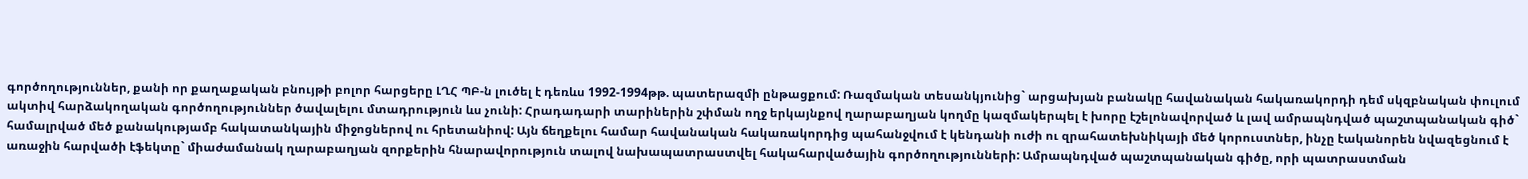գործողություններ, քանի որ քաղաքական բնույթի բոլոր հարցերը ԼՂՀ ՊԲ-ն լուծել է դեռևս 1992-1994թթ. պատերազմի ընթացքում: Ռազմական տեսանկյունից` արցախյան բանակը հավանական հակառակորդի դեմ սկզբնական փուլում ակտիվ հարձակողական գործողություններ ծավալելու մտադրություն ևս չունի: Հրադադարի տարիներին շփման ողջ երկայնքով ղարաբաղյան կողմը կազմակերպել է խորը էշելոնավորված և լավ ամրապնդված պաշտպանական գիծ` համալրված մեծ քանակությամբ հակատանկային միջոցներով ու հրետանիով: Այն ճեղքելու համար հավանական հակառակորդից պահանջվում է կենդանի ուժի ու զրահատեխնիկայի մեծ կորուստներ, ինչը էականորեն նվազեցնում է առաջին հարվածի էֆեկտը` միաժամանակ ղարաբաղյան զորքերին հնարավորություն տալով նախապատրաստվել հակահարվածային գործողությունների: Ամրապնդված պաշտպանական գիծը, որի պատրաստման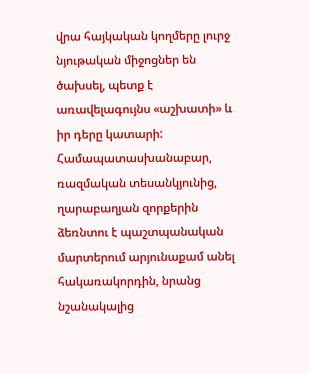վրա հայկական կողմերը լուրջ նյութական միջոցներ են ծախսել, պետք է առավելագույնս «աշխատի» և իր դերը կատարի: Համապատասխանաբար, ռազմական տեսանկյունից, ղարաբաղյան զորքերին ձեռնտու է պաշտպանական մարտերում արյունաքամ անել հակառակորդին, նրանց նշանակալից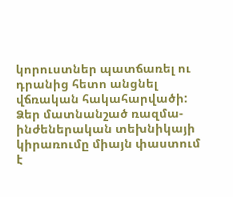կորուստներ պատճառել ու դրանից հետո անցնել վճռական հակահարվածի: Ձեր մատնանշած ռազմա-ինժեներական տեխնիկայի կիրառումը միայն փաստում է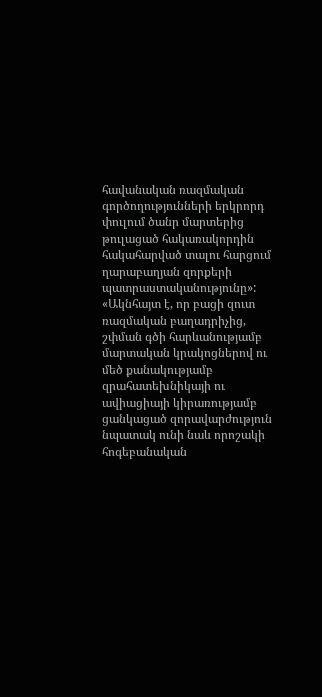հավանական ռազմական գործողությունների երկրորդ փուլում ծանր մարտերից թուլացած հակառակորդին հակահարված տալու հարցում ղարաբաղյան զորքերի պատրաստականությունը»:
«Ակնհայտ է, որ բացի զուտ ռազմական բաղադրիչից, շփման գծի հարևանությամբ մարտական կրակոցներով ու մեծ քանակությամբ զրահատեխնիկայի ու ավիացիայի կիրառությամբ ցանկացած զորավարժություն նպատակ ունի նաև որոշակի հոգեբանական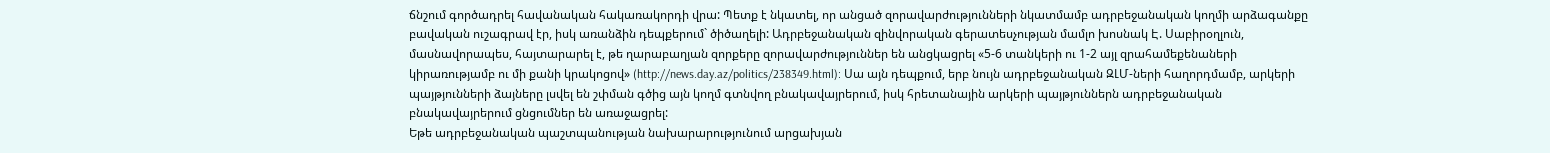ճնշում գործադրել հավանական հակառակորդի վրա: Պետք է նկատել, որ անցած զորավարժությունների նկատմամբ ադրբեջանական կողմի արձագանքը բավական ուշագրավ էր, իսկ առանձին դեպքերում` ծիծաղելի: Ադրբեջանական զինվորական գերատեսչության մամլո խոսնակ Է. Սաբիրօղլուն, մասնավորապես, հայտարարել է, թե ղարաբաղյան զորքերը զորավարժություններ են անցկացրել «5-6 տանկերի ու 1-2 այլ զրահամեքենաների կիրառությամբ ու մի քանի կրակոցով» (http://news.day.az/politics/238349.html): Սա այն դեպքում, երբ նույն ադրբեջանական ԶԼՄ-ների հաղորդմամբ, արկերի պայթյունների ձայները լսվել են շփման գծից այն կողմ գտնվող բնակավայրերում, իսկ հրետանային արկերի պայթյուններն ադրբեջանական բնակավայրերում ցնցումներ են առաջացրել:
Եթե ադրբեջանական պաշտպանության նախարարությունում արցախյան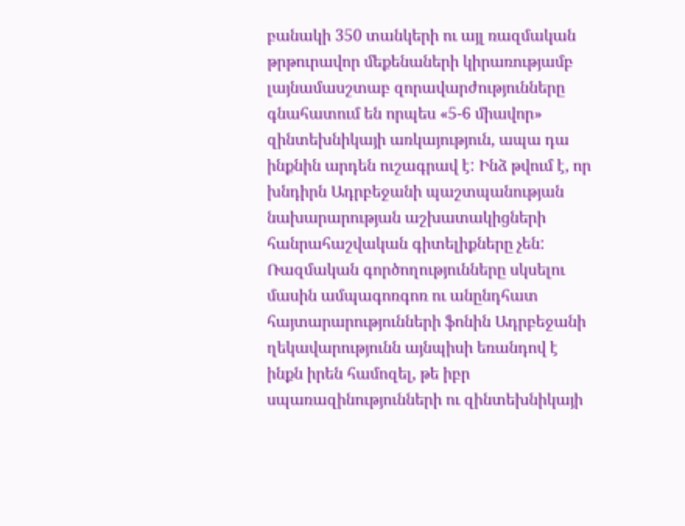բանակի 350 տանկերի ու այլ ռազմական թրթուրավոր մեքենաների կիրառությամբ լայնամասշտաբ զորավարժությունները գնահատում են որպես «5-6 միավոր» զինտեխնիկայի առկայություն, ապա դա ինքնին արդեն ուշագրավ է: Ինձ թվում է, որ խնդիրն Ադրբեջանի պաշտպանության նախարարության աշխատակիցների հանրահաշվական գիտելիքները չեն: Ռազմական գործողությունները սկսելու մասին ամպագոռգոռ ու անընդհատ հայտարարությունների ֆոնին Ադրբեջանի ղեկավարությունն այնպիսի եռանդով է ինքն իրեն համոզել, թե իբր սպառազինությունների ու զինտեխնիկայի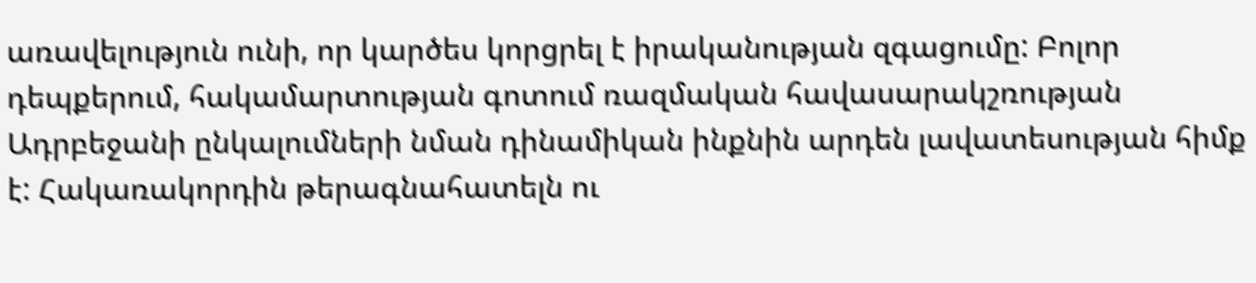առավելություն ունի, որ կարծես կորցրել է իրականության զգացումը: Բոլոր դեպքերում, հակամարտության գոտում ռազմական հավասարակշռության Ադրբեջանի ընկալումների նման դինամիկան ինքնին արդեն լավատեսության հիմք է: Հակառակորդին թերագնահատելն ու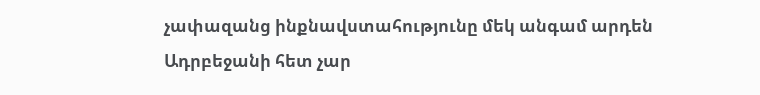չափազանց ինքնավստահությունը մեկ անգամ արդեն Ադրբեջանի հետ չար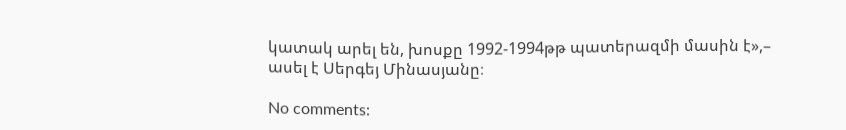կատակ արել են, խոսքը 1992-1994թթ պատերազմի մասին է»,– ասել է Սերգեյ Մինասյանը։

No comments: